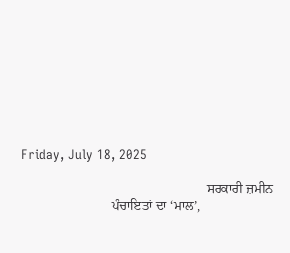Friday, July 18, 2025

                                                       ਸਰਕਾਰੀ ਜ਼ਮੀਨ
                           ਪੰਚਾਇਤਾਂ ਦਾ ‘ਮਾਲ’,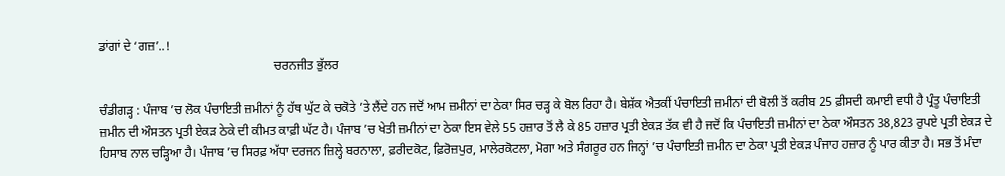ਡਾਂਗਾਂ ਦੇ ‘ਗਜ਼’..!
                                                        ਚਰਨਜੀਤ ਭੁੱਲਰ

ਚੰਡੀਗੜ੍ਹ : ਪੰਜਾਬ ’ਚ ਲੋਕ ਪੰਚਾਇਤੀ ਜ਼ਮੀਨਾਂ ਨੂੰ ਹੱਥ ਘੁੱਟ ਕੇ ਚਕੋਤੇ ’ਤੇ ਲੈਂਦੇ ਹਨ ਜਦੋਂ ਆਮ ਜ਼ਮੀਨਾਂ ਦਾ ਠੇਕਾ ਸਿਰ ਚੜ੍ਹ ਕੇ ਬੋਲ ਰਿਹਾ ਹੈ। ਬੇਸ਼ੱਕ ਐਤਕੀਂ ਪੰਚਾਇਤੀ ਜ਼ਮੀਨਾਂ ਦੀ ਬੋਲੀ ਤੋਂ ਕਰੀਬ 25 ਫ਼ੀਸਦੀ ਕਮਾਈ ਵਧੀ ਹੈ ਪ੍ਰੰਤੂ ਪੰਚਾਇਤੀ ਜ਼ਮੀਨ ਦੀ ਔਸਤਨ ਪ੍ਰਤੀ ਏਕੜ ਠੇਕੇ ਦੀ ਕੀਮਤ ਕਾਫ਼ੀ ਘੱਟ ਹੈ। ਪੰਜਾਬ ’ਚ ਖੇਤੀ ਜ਼ਮੀਨਾਂ ਦਾ ਠੇਕਾ ਇਸ ਵੇਲੇ 55 ਹਜ਼ਾਰ ਤੋਂ ਲੈ ਕੇ 85 ਹਜ਼ਾਰ ਪ੍ਰਤੀ ਏਕੜ ਤੱਕ ਵੀ ਹੈ ਜਦੋਂ ਕਿ ਪੰਚਾਇਤੀ ਜ਼ਮੀਨਾਂ ਦਾ ਠੇਕਾ ਔਸਤਨ 38,823 ਰੁਪਏ ਪ੍ਰਤੀ ਏਕੜ ਦੇ ਹਿਸਾਬ ਨਾਲ ਚੜ੍ਹਿਆ ਹੈ। ਪੰਜਾਬ ’ਚ ਸਿਰਫ਼ ਅੱਧਾ ਦਰਜਨ ਜ਼ਿਲ੍ਹੇ ਬਰਨਾਲਾ, ਫ਼ਰੀਦਕੋਟ, ਫ਼ਿਰੋਜ਼ਪੁਰ, ਮਾਲੇਰਕੋਟਲਾ, ਮੋਗਾ ਅਤੇ ਸੰਗਰੂਰ ਹਨ ਜਿਨ੍ਹਾਂ ’ਚ ਪੰਚਾਇਤੀ ਜ਼ਮੀਨ ਦਾ ਠੇਕਾ ਪ੍ਰਤੀ ਏਕੜ ਪੰਜਾਹ ਹਜ਼ਾਰ ਨੂੰ ਪਾਰ ਕੀਤਾ ਹੈ। ਸਭ ਤੋਂ ਮੰਦਾ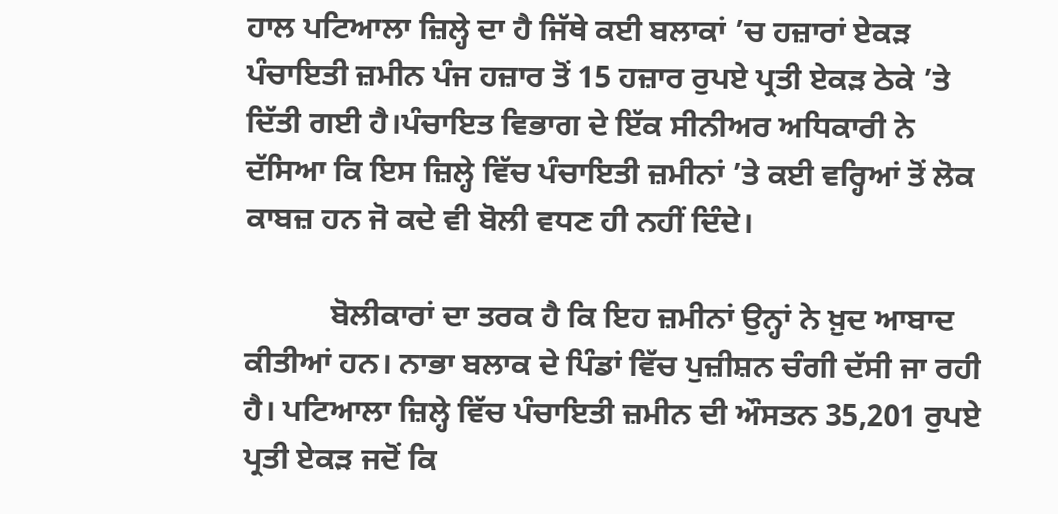ਹਾਲ ਪਟਿਆਲਾ ਜ਼ਿਲ੍ਹੇ ਦਾ ਹੈ ਜਿੱਥੇ ਕਈ ਬਲਾਕਾਂ ’ਚ ਹਜ਼ਾਰਾਂ ਏਕੜ ਪੰਚਾਇਤੀ ਜ਼ਮੀਨ ਪੰਜ ਹਜ਼ਾਰ ਤੋਂ 15 ਹਜ਼ਾਰ ਰੁਪਏ ਪ੍ਰਤੀ ਏਕੜ ਠੇਕੇ ’ਤੇ ਦਿੱਤੀ ਗਈ ਹੈ।ਪੰਚਾਇਤ ਵਿਭਾਗ ਦੇ ਇੱਕ ਸੀਨੀਅਰ ਅਧਿਕਾਰੀ ਨੇ ਦੱਸਿਆ ਕਿ ਇਸ ਜ਼ਿਲ੍ਹੇ ਵਿੱਚ ਪੰਚਾਇਤੀ ਜ਼ਮੀਨਾਂ ’ਤੇ ਕਈ ਵਰ੍ਹਿਆਂ ਤੋਂ ਲੋਕ ਕਾਬਜ਼ ਹਨ ਜੋ ਕਦੇ ਵੀ ਬੋਲੀ ਵਧਣ ਹੀ ਨਹੀਂ ਦਿੰਦੇ।

           ਬੋਲੀਕਾਰਾਂ ਦਾ ਤਰਕ ਹੈ ਕਿ ਇਹ ਜ਼ਮੀਨਾਂ ਉਨ੍ਹਾਂ ਨੇ ਖ਼ੁਦ ਆਬਾਦ ਕੀਤੀਆਂ ਹਨ। ਨਾਭਾ ਬਲਾਕ ਦੇ ਪਿੰਡਾਂ ਵਿੱਚ ਪੁਜ਼ੀਸ਼ਨ ਚੰਗੀ ਦੱਸੀ ਜਾ ਰਹੀ ਹੈ। ਪਟਿਆਲਾ ਜ਼ਿਲ੍ਹੇ ਵਿੱਚ ਪੰਚਾਇਤੀ ਜ਼ਮੀਨ ਦੀ ਔਸਤਨ 35,201 ਰੁਪਏ ਪ੍ਰਤੀ ਏਕੜ ਜਦੋਂ ਕਿ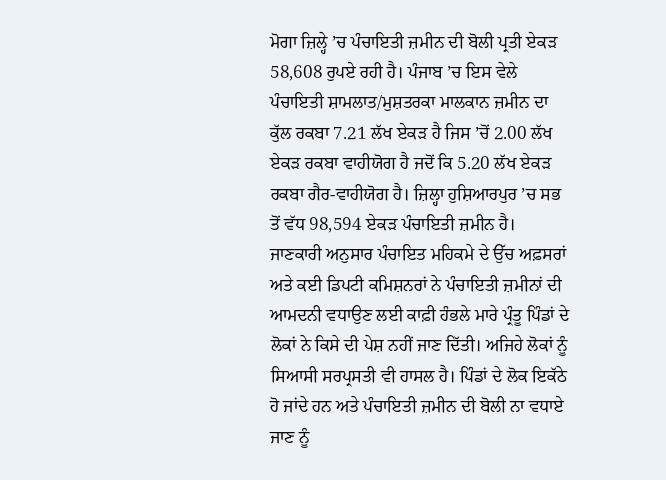ਮੋਗਾ ਜ਼ਿਲ੍ਹੇ ’ਚ ਪੰਚਾਇਤੀ ਜ਼ਮੀਨ ਦੀ ਬੋਲੀ ਪ੍ਰਤੀ ਏਕੜ 58,608 ਰੁਪਏ ਰਹੀ ਹੈ। ਪੰਜਾਬ ’ਚ ਇਸ ਵੇਲੇ ਪੰਚਾਇਤੀ ਸ਼ਾਮਲਾਤ/ਮੁਸ਼ਤਰਕਾ ਮਾਲਕਾਨ ਜ਼ਮੀਨ ਦਾ ਕੁੱਲ ਰਕਬਾ 7.21 ਲੱਖ ਏਕੜ ਹੈ ਜਿਸ ’ਚੋਂ 2.00 ਲੱਖ ਏਕੜ ਰਕਬਾ ਵਾਹੀਯੋਗ ਹੈ ਜਦੋਂ ਕਿ 5.20 ਲੱਖ ਏਕੜ ਰਕਬਾ ਗੈਰ-ਵਾਹੀਯੋਗ ਹੈ। ਜ਼ਿਲ੍ਹਾ ਹੁਸ਼ਿਆਰਪੁਰ ’ਚ ਸਭ ਤੋਂ ਵੱਧ 98,594 ਏਕੜ ਪੰਚਾਇਤੀ ਜ਼ਮੀਨ ਹੈ। ਜਾਣਕਾਰੀ ਅਨੁਸਾਰ ਪੰਚਾਇਤ ਮਹਿਕਮੇ ਦੇ ਉੱਚ ਅਫ਼ਸਰਾਂ ਅਤੇ ਕਈ ਡਿਪਟੀ ਕਮਿਸ਼ਨਰਾਂ ਨੇ ਪੰਚਾਇਤੀ ਜ਼ਮੀਨਾਂ ਦੀ ਆਮਦਨੀ ਵਧਾਉਣ ਲਈ ਕਾਫ਼ੀ ਹੰਭਲੇ ਮਾਰੇ ਪ੍ਰੰਤੂ ਪਿੰਡਾਂ ਦੇ ਲੋਕਾਂ ਨੇ ਕਿਸੇ ਦੀ ਪੇਸ਼ ਨਹੀਂ ਜਾਣ ਦਿੱਤੀ। ਅਜਿਹੇ ਲੋਕਾਂ ਨੂੰ ਸਿਆਸੀ ਸਰਪ੍ਰਸਤੀ ਵੀ ਹਾਸਲ ਹੈ। ਪਿੰਡਾਂ ਦੇ ਲੋਕ ਇਕੱਠੇ ਹੋ ਜਾਂਦੇ ਹਨ ਅਤੇ ਪੰਚਾਇਤੀ ਜ਼ਮੀਨ ਦੀ ਬੋਲੀ ਨਾ ਵਧਾਏ ਜਾਣ ਨੂੰ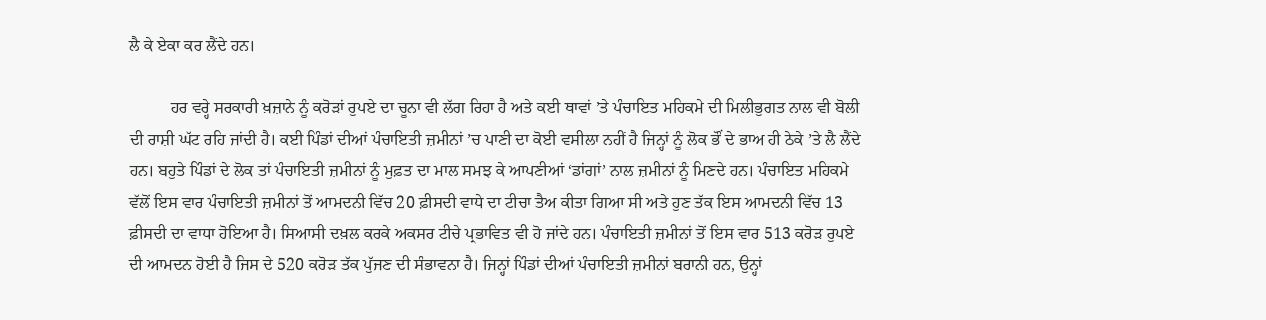ਲੈ ਕੇ ਏਕਾ ਕਰ ਲੈਂਦੇ ਹਨ।

          ਹਰ ਵਰ੍ਹੇ ਸਰਕਾਰੀ ਖ਼ਜ਼ਾਨੇ ਨੂੰ ਕਰੋੜਾਂ ਰੁਪਏ ਦਾ ਚੂਨਾ ਵੀ ਲੱਗ ਰਿਹਾ ਹੈ ਅਤੇ ਕਈ ਥਾਵਾਂ ’ਤੇ ਪੰਚਾਇਤ ਮਹਿਕਮੇ ਦੀ ਮਿਲੀਭੁਗਤ ਨਾਲ ਵੀ ਬੋਲੀ ਦੀ ਰਾਸ਼ੀ ਘੱਟ ਰਹਿ ਜਾਂਦੀ ਹੈ। ਕਈ ਪਿੰਡਾਂ ਦੀਆਂ ਪੰਚਾਇਤੀ ਜ਼ਮੀਨਾਂ ’ਚ ਪਾਣੀ ਦਾ ਕੋਈ ਵਸੀਲਾ ਨਹੀਂ ਹੈ ਜਿਨ੍ਹਾਂ ਨੂੰ ਲੋਕ ਭੌਂ ਦੇ ਭਾਅ ਹੀ ਠੇਕੇ ’ਤੇ ਲੈ ਲੈਂਦੇ ਹਨ। ਬਹੁਤੇ ਪਿੰਡਾਂ ਦੇ ਲੋਕ ਤਾਂ ਪੰਚਾਇਤੀ ਜ਼ਮੀਨਾਂ ਨੂੰ ਮੁਫ਼ਤ ਦਾ ਮਾਲ ਸਮਝ ਕੇ ਆਪਣੀਆਂ ‘ਡਾਂਗਾਂ’ ਨਾਲ ਜ਼ਮੀਨਾਂ ਨੂੰ ਮਿਣਦੇ ਹਨ। ਪੰਚਾਇਤ ਮਹਿਕਮੇ ਵੱਲੋਂ ਇਸ ਵਾਰ ਪੰਚਾਇਤੀ ਜ਼ਮੀਨਾਂ ਤੋਂ ਆਮਦਨੀ ਵਿੱਚ 20 ਫ਼ੀਸਦੀ ਵਾਧੇ ਦਾ ਟੀਚਾ ਤੈਅ ਕੀਤਾ ਗਿਆ ਸੀ ਅਤੇ ਹੁਣ ਤੱਕ ਇਸ ਆਮਦਨੀ ਵਿੱਚ 13 ਫ਼ੀਸਦੀ ਦਾ ਵਾਧਾ ਹੋਇਆ ਹੈ। ਸਿਆਸੀ ਦਖ਼ਲ ਕਰਕੇ ਅਕਸਰ ਟੀਚੇ ਪ੍ਰਭਾਵਿਤ ਵੀ ਹੋ ਜਾਂਦੇ ਹਨ। ਪੰਚਾਇਤੀ ਜ਼ਮੀਨਾਂ ਤੋਂ ਇਸ ਵਾਰ 513 ਕਰੋੜ ਰੁਪਏ ਦੀ ਆਮਦਨ ਹੋਈ ਹੈ ਜਿਸ ਦੇ 520 ਕਰੋੜ ਤੱਕ ਪੁੱਜਣ ਦੀ ਸੰਭਾਵਨਾ ਹੈ। ਜਿਨ੍ਹਾਂ ਪਿੰਡਾਂ ਦੀਆਂ ਪੰਚਾਇਤੀ ਜ਼ਮੀਨਾਂ ਬਰਾਨੀ ਹਨ, ਉਨ੍ਹਾਂ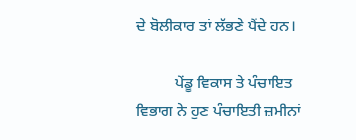ਦੇ ਬੋਲੀਕਾਰ ਤਾਂ ਲੱਭਣੇ ਪੈਂਦੇ ਹਨ।

          ਪੇਂਡੂ ਵਿਕਾਸ ਤੇ ਪੰਚਾਇਤ ਵਿਭਾਗ ਨੇ ਹੁਣ ਪੰਚਾਇਤੀ ਜ਼ਮੀਨਾਂ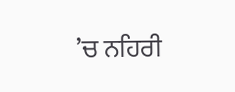’ਚ ਨਹਿਰੀ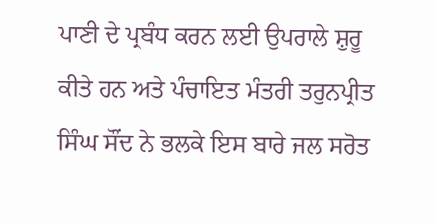ਪਾਣੀ ਦੇ ਪ੍ਰਬੰਧ ਕਰਨ ਲਈ ਉਪਰਾਲੇ ਸ਼ੁਰੂ ਕੀਤੇ ਹਨ ਅਤੇ ਪੰਚਾਇਤ ਮੰਤਰੀ ਤਰੁਨਪ੍ਰੀਤ ਸਿੰਘ ਸੌਂਦ ਨੇ ਭਲਕੇ ਇਸ ਬਾਰੇ ਜਲ ਸਰੋਤ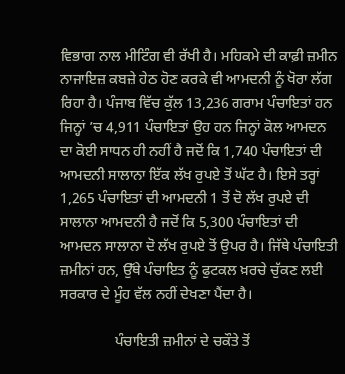ਵਿਭਾਗ ਨਾਲ ਮੀਟਿੰਗ ਵੀ ਰੱਖੀ ਹੈ। ਮਹਿਕਮੇ ਦੀ ਕਾਫ਼ੀ ਜ਼ਮੀਨ ਨਾਜਾਇਜ਼ ਕਬਜ਼ੇ ਹੇਠ ਹੋਣ ਕਰਕੇ ਵੀ ਆਮਦਨੀ ਨੂੰ ਖੋਰਾ ਲੱਗ ਰਿਹਾ ਹੈ। ਪੰਜਾਬ ਵਿੱਚ ਕੁੱਲ 13,236 ਗਰਾਮ ਪੰਚਾਇਤਾਂ ਹਨ ਜਿਨ੍ਹਾਂ ’ਚ 4,911 ਪੰਚਾਇਤਾਂ ਉਹ ਹਨ ਜਿਨ੍ਹਾਂ ਕੋਲ ਆਮਦਨ ਦਾ ਕੋਈ ਸਾਧਨ ਹੀ ਨਹੀਂ ਹੈ ਜਦੋਂ ਕਿ 1,740 ਪੰਚਾਇਤਾਂ ਦੀ ਆਮਦਨੀ ਸਾਲਾਨਾ ਇੱਕ ਲੱਖ ਰੁਪਏ ਤੋਂ ਘੱਟ ਹੈ। ਇਸੇ ਤਰ੍ਹਾਂ 1,265 ਪੰਚਾਇਤਾਂ ਦੀ ਆਮਦਨੀ 1 ਤੋਂ ਦੋ ਲੱਖ ਰੁਪਏ ਦੀ ਸਾਲਾਨਾ ਆਮਦਨੀ ਹੈ ਜਦੋਂ ਕਿ 5,300 ਪੰਚਾਇਤਾਂ ਦੀ ਆਮਦਨ ਸਾਲਾਨਾ ਦੋ ਲੱਖ ਰੁਪਏ ਤੋਂ ਉਪਰ ਹੈ। ਜਿੱਥੇ ਪੰਚਾਇਤੀ ਜ਼ਮੀਨਾਂ ਹਨ, ਉੱਥੇ ਪੰਚਾਇਤ ਨੂੰ ਫੁਟਕਲ ਖ਼ਰਚੇ ਚੁੱਕਣ ਲਈ ਸਰਕਾਰ ਦੇ ਮੂੰਹ ਵੱਲ ਨਹੀਂ ਦੇਖਣਾ ਪੈਂਦਾ ਹੈ।

               ਪੰਚਾਇਤੀ ਜ਼ਮੀਨਾਂ ਦੇ ਚਕੌਤੇ ਤੋਂ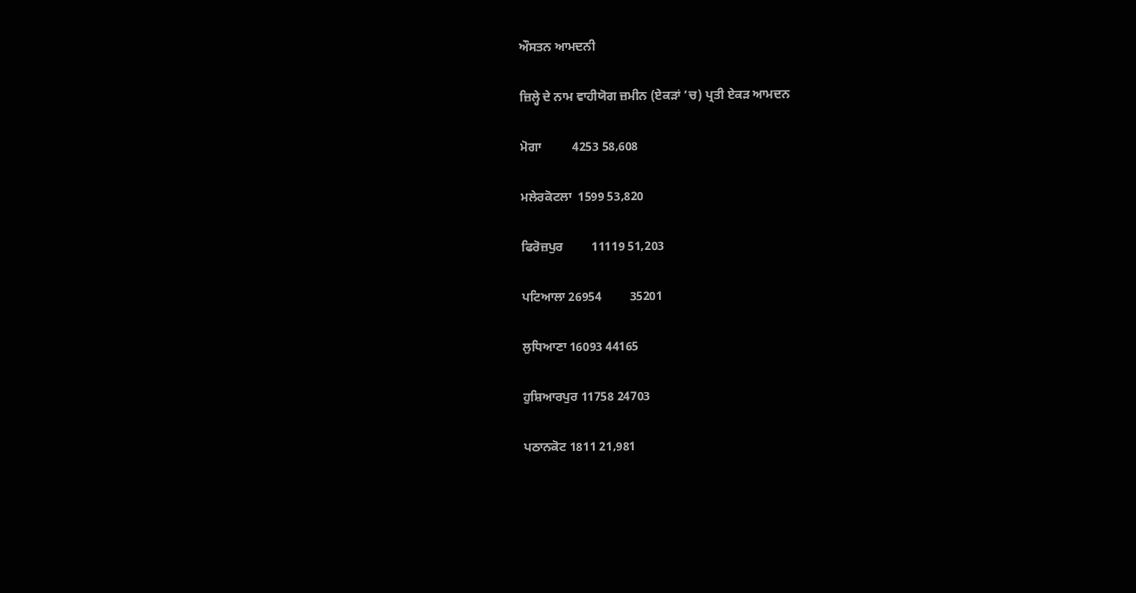ਔਸਤਨ ਆਮਦਨੀ

ਜ਼ਿਲ੍ਹੇ ਦੇ ਨਾਮ ਵਾਹੀਯੋਗ ਜ਼ਮੀਨ (ਏਕੜਾਂ ’ਚ) ਪ੍ਰਤੀ ਏਕੜ ਆਮਦਨ

ਮੋਗਾ          4253 58,608

ਮਲੇਰਕੋਟਲਾ  1599 53,820

ਫਿਰੋਜ਼ਪੁਰ         11119 51,203

ਪਟਿਆਲਾ 26954         35201

ਲੁਧਿਆਣਾ 16093 44165

ਹੁਸ਼ਿਆਰਪੁਰ 11758 24703

ਪਠਾਨਕੋਟ 1811 21,981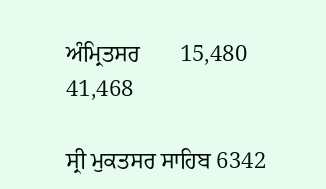ਅੰਮ੍ਰਿਤਸਰ       15,480 41,468

ਸ੍ਰੀ ਮੁਕਤਸਰ ਸਾਹਿਬ 6342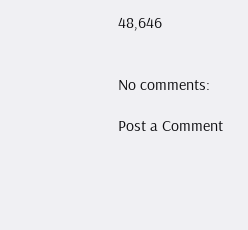48,646


No comments:

Post a Comment